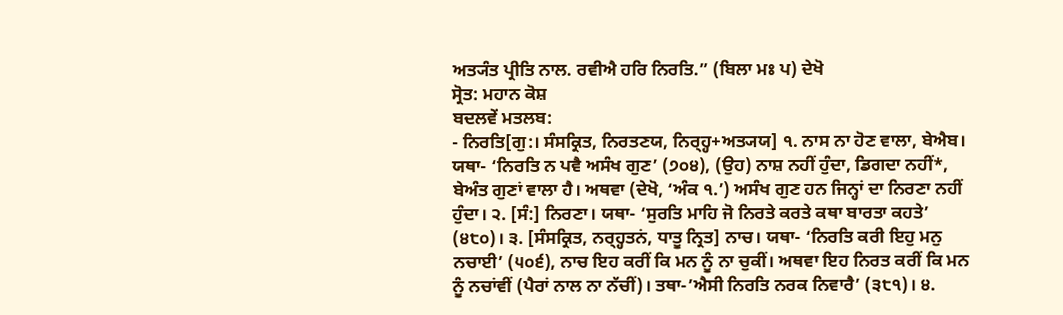ਅਤ੍ਯੰਤ ਪ੍ਰੀਤਿ ਨਾਲ. ਰਵੀਐ ਹਰਿ ਨਿਰਤਿ.” (ਬਿਲਾ ਮਃ ਪ) ਦੇਖੋ
ਸ੍ਰੋਤ: ਮਹਾਨ ਕੋਸ਼
ਬਦਲਵੇਂ ਮਤਲਬ:
- ਨਿਰਤਿ[ਗੁ:। ਸੰਸਕ੍ਰਿਤ, ਨਿਰਤਣਯ, ਨਿਰ੍ਹ੍ਹ+ਅਤ੍ਯਯ] ੧. ਨਾਸ ਨਾ ਹੋਣ ਵਾਲਾ, ਬੇਐਬ। ਯਥਾ- ‘ਨਿਰਤਿ ਨ ਪਵੈ ਅਸੰਖ ਗੁਣ’ (੭੦੪), (ਉਹ) ਨਾਸ਼ ਨਹੀਂ ਹੁੰਦਾ, ਡਿਗਦਾ ਨਹੀਂ*, ਬੇਅੰਤ ਗੁਣਾਂ ਵਾਲਾ ਹੈ। ਅਥਵਾ (ਦੇਖੋ, ‘ਅੰਕ ੧.’) ਅਸੰਖ ਗੁਣ ਹਨ ਜਿਨ੍ਹਾਂ ਦਾ ਨਿਰਣਾ ਨਹੀਂ ਹੁੰਦਾ। ੨. [ਸੰ:] ਨਿਰਣਾ। ਯਥਾ- ‘ਸੁਰਤਿ ਮਾਹਿ ਜੋ ਨਿਰਤੇ ਕਰਤੇ ਕਥਾ ਬਾਰਤਾ ਕਹਤੇ’ (੪੮੦)। ੩. [ਸੰਸਕ੍ਰਿਤ, ਨਰ੍ਹ੍ਹਤਨਂ, ਧਾਤੂ ਨ੍ਰਿਤ] ਨਾਚ। ਯਥਾ- ‘ਨਿਰਤਿ ਕਰੀ ਇਹੁ ਮਨੁ ਨਚਾਈ’ (੫੦੬), ਨਾਚ ਇਹ ਕਰੀਂ ਕਿ ਮਨ ਨੂੰ ਨਾ ਚੁਕੀਂ। ਅਥਵਾ ਇਹ ਨਿਰਤ ਕਰੀਂ ਕਿ ਮਨ ਨੂੰ ਨਚਾਂਵੀਂ (ਪੈਰਾਂ ਨਾਲ ਨਾ ਨੱਚੀਂ)। ਤਥਾ-’ਐਸੀ ਨਿਰਤਿ ਨਰਕ ਨਿਵਾਰੈ’ (੩੮੧)। ੪.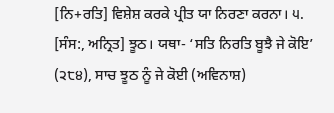[ਨਿ+ਰਤਿ] ਵਿਸ਼ੇਸ਼ ਕਰਕੇ ਪ੍ਰੀਤ ਯਾ ਨਿਰਣਾ ਕਰਨਾ। ੫. [ਸੰਸ:, ਅਨ੍ਰਿਤ] ਝੂਠ। ਯਥਾ- ‘ਸਤਿ ਨਿਰਤਿ ਬੂਝੈ ਜੇ ਕੋਇ’ (੨੮੪), ਸਾਚ ਝੂਠ ਨੂੰ ਜੇ ਕੋਈ (ਅਵਿਨਾਸ਼)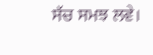ਸੱਚ ਸਮਝ ਲਵੇ।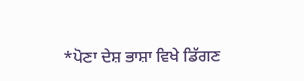*ਪੋਣਾ ਦੇਸ਼ ਭਾਸ਼ਾ ਵਿਖੇ ਡਿੱਗਣ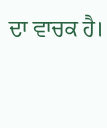ਦਾ ਵਾਚਕ ਹੈ।